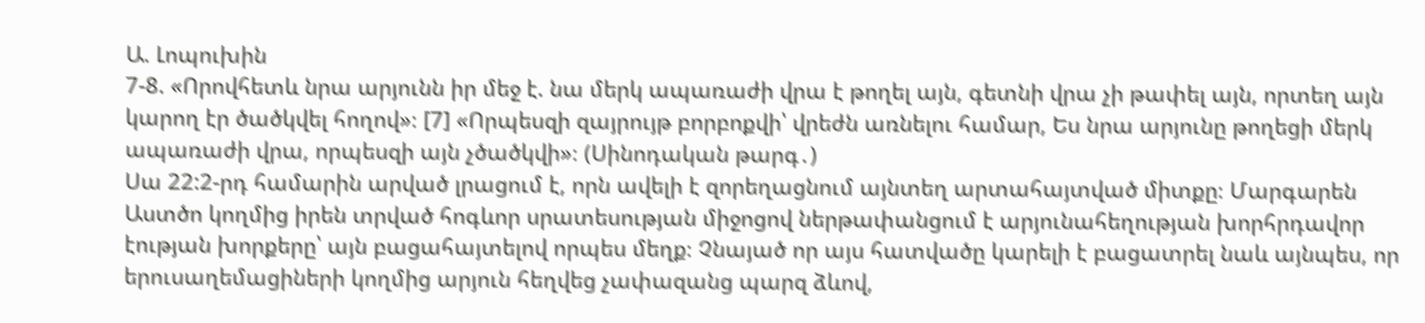Ա. Լոպուխին
7-8. «Որովհետև նրա արյունն իր մեջ է. նա մերկ ապառաժի վրա է թողել այն, գետնի վրա չի թափել այն, որտեղ այն կարող էր ծածկվել հողով»։ [7] «Որպեսզի զայրույթ բորբոքվի՝ վրեժն առնելու համար, Ես նրա արյունը թողեցի մերկ ապառաժի վրա, որպեսզի այն չծածկվի»։ (Սինոդական թարգ․)
Սա 22:2-րդ համարին արված լրացում է, որն ավելի է զորեղացնում այնտեղ արտահայտված միտքը։ Մարգարեն Աստծո կողմից իրեն տրված հոգևոր սրատեսության միջոցով ներթափանցում է արյունահեղության խորհրդավոր էության խորքերը՝ այն բացահայտելով որպես մեղք։ Չնայած որ այս հատվածը կարելի է բացատրել նաև այնպես, որ երուսաղեմացիների կողմից արյուն հեղվեց չափազանց պարզ ձևով,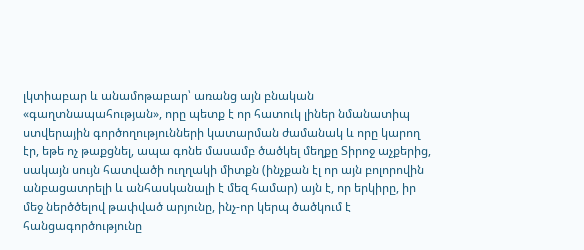լկտիաբար և անամոթաբար՝ առանց այն բնական «գաղտնապահության», որը պետք է որ հատուկ լիներ նմանատիպ ստվերային գործողությունների կատարման ժամանակ և որը կարող էր, եթե ոչ թաքցնել, ապա գոնե մասամբ ծածկել մեղքը Տիրոջ աչքերից, սակայն սույն հատվածի ուղղակի միտքն (ինչքան էլ որ այն բոլորովին անբացատրելի և անհասկանալի է մեզ համար) այն է, որ երկիրը, իր մեջ ներծծելով թափված արյունը, ինչ-որ կերպ ծածկում է հանցագործությունը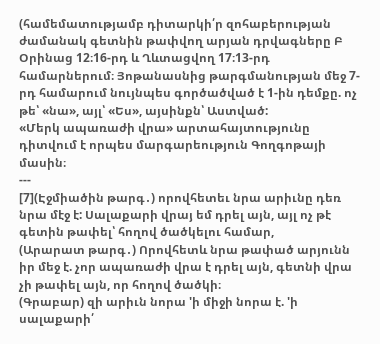(համեմատությամբ դիտարկի՛ր զոհաբերության ժամանակ գետնին թափվող արյան դրվագները Բ Օրինաց 12։16-րդ և Ղևտացվող 17։13-րդ համարներում։ Յոթանասնից թարգմանության մեջ 7-րդ համարում նույնպես գործածված է 1-ին դեմքը. ոչ թե՝ «նա», այլ՝ «Ես», այսինքն՝ Աստված:
«Մերկ ապառաժի վրա» արտահայտությունը դիտվում է որպես մարգարեություն Գողգոթայի մասին։
---
[7](Էջմիածին թարգ․) որովհետեւ նրա արիւնը դեռ նրա մէջ է: Սալաքարի վրայ եմ դրել այն, այլ ոչ թէ գետին թափել՝ հողով ծածկելու համար,
(Արարատ թարգ․) Որովհետև նրա թափած արյունն իր մեջ է. չոր ապառաժի վրա է դրել այն, գետնի վրա չի թափել այն, որ հողով ծածկի։
(Գրաբար) զի արիւն նորա 'ի միջի նորա է. 'ի սալաքարի՛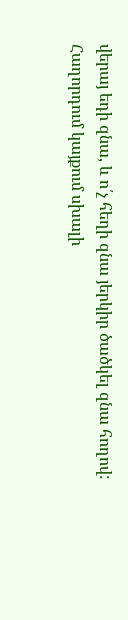վերայ եդի զնա, և ո՛չ հեղի զնա յերկիր ծածկել զնա հողով:
Հաղորդում կայքում սխալի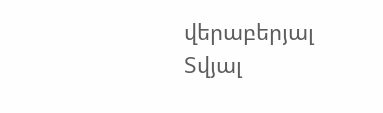վերաբերյալ
Տվյալ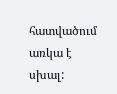հատվածում առկա է սխալ: